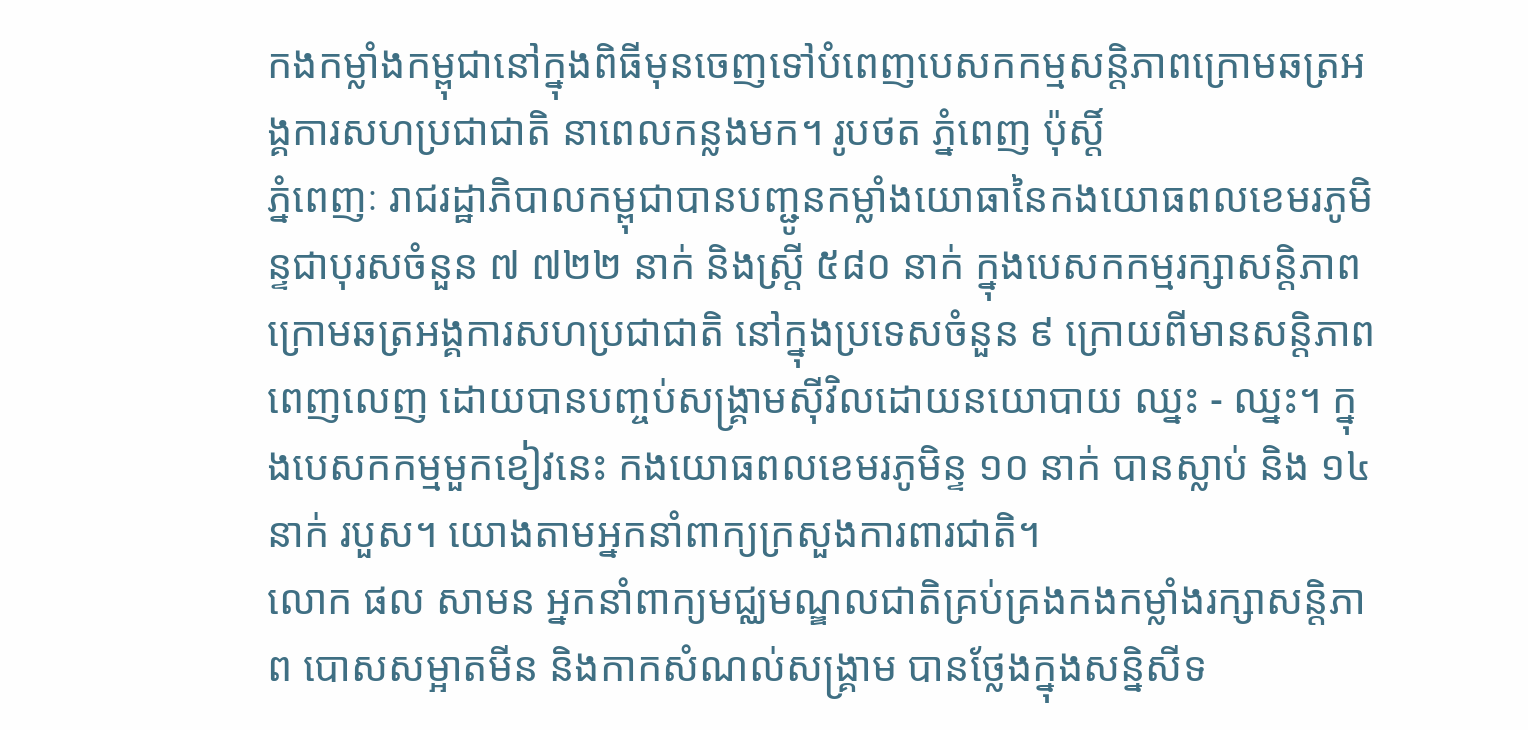កងកម្លាំងកម្ពុជានៅក្នុងពិធីមុនចេញទៅបំពេញបេសកកម្មសន្ដិភាពក្រោមឆត្រអង្គការសហប្រជាជាតិ នាពេលកន្លងមក។ រូបថត ភ្នំពេញ ប៉ុស្ដិ៍
ភ្នំពេញៈ រាជរដ្ឋាភិបាលកម្ពុជាបានបញ្ជូនកម្លាំងយោធានៃកងយោធពលខេមរភូមិន្ទជាបុរសចំនួន ៧ ៧២២ នាក់ និងស្ត្រី ៥៨០ នាក់ ក្នុងបេសកកម្មរក្សាសន្តិភាពក្រោមឆត្រអង្គការសហប្រជាជាតិ នៅក្នុងប្រទេសចំនួន ៩ ក្រោយពីមានសន្តិភាពពេញលេញ ដោយបានបញ្ចប់សង្គ្រាមស៊ីវិលដោយនយោបាយ ឈ្នះ - ឈ្នះ។ ក្នុងបេសកកម្មមួកខៀវនេះ កងយោធពលខេមរភូមិន្ទ ១០ នាក់ បានស្លាប់ និង ១៤ នាក់ របួស។ យោងតាមអ្នកនាំពាក្យក្រសួងការពារជាតិ។
លោក ផល សាមន អ្នកនាំពាក្យមជ្ឈមណ្ឌលជាតិគ្រប់គ្រងកងកម្លាំងរក្សាសន្ដិភាព បោសសម្អាតមីន និងកាកសំណល់សង្គ្រាម បានថ្លែងក្នុងសន្និសីទ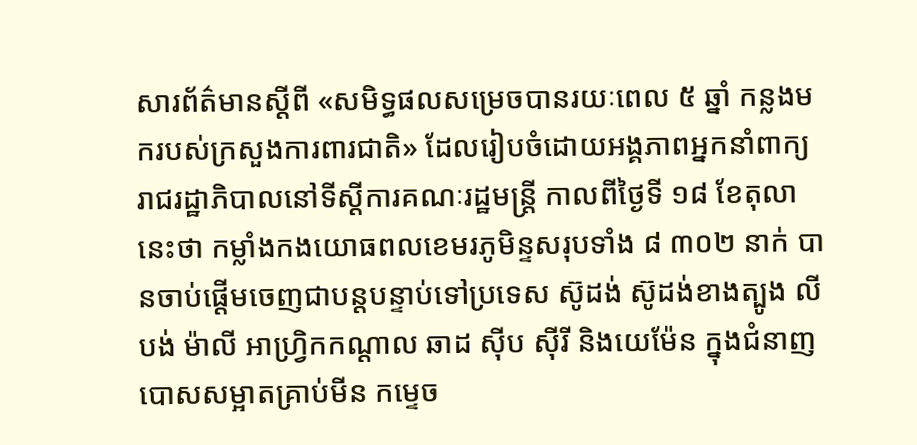សារព័ត៌មានស្ដីពី «សមិទ្ធផលសម្រេចបានរយៈពេល ៥ ឆ្នាំ កន្លងមករបស់ក្រសួងការពារជាតិ» ដែលរៀបចំដោយអង្គភាពអ្នកនាំពាក្យរាជរដ្ឋាភិបាលនៅទីស្ដីការគណៈរដ្ឋមន្ដ្រី កាលពីថ្ងៃទី ១៨ ខែតុលា នេះថា កម្លាំងកងយោធពលខេមរភូមិន្ទសរុបទាំង ៨ ៣០២ នាក់ បានចាប់ផ្ដើមចេញជាបន្តបន្ទាប់ទៅប្រទេស ស៊ូដង់ ស៊ូដង់ខាងត្បូង លីបង់ ម៉ាលី អាហ្វិ្រកកណ្ដាល ឆាដ ស៊ីប ស៊ីរី និងយេម៉ែន ក្នុងជំនាញបោសសម្អាតគ្រាប់មីន កម្ទេច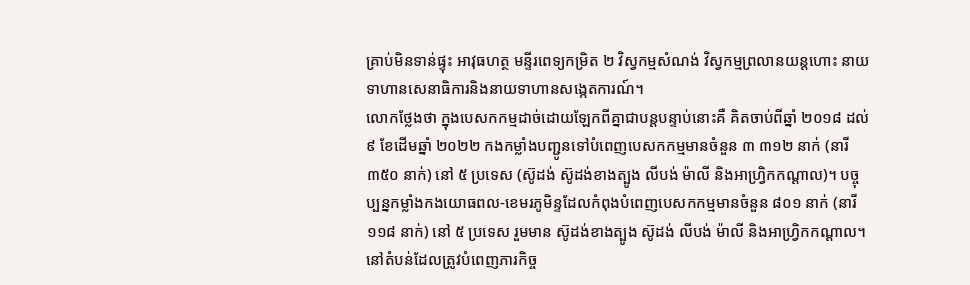គ្រាប់មិនទាន់ផ្ទុះ អាវុធហត្ថ មន្ទីរពេទ្យកម្រិត ២ វិស្វកម្មសំណង់ វិស្វកម្មព្រលានយន្តហោះ នាយទាហានសេនាធិការនិងនាយទាហានសង្កេតការណ៍។
លោកថ្លែងថា ក្នុងបេសកកម្មដាច់ដោយឡែកពីគ្នាជាបន្តបន្ទាប់នោះគឺ គិតចាប់ពីឆ្នាំ ២០១៨ ដល់ ៩ ខែដើមឆ្នាំ ២០២២ កងកម្លាំងបញ្ជូនទៅបំពេញបេសកកម្មមានចំនួន ៣ ៣១២ នាក់ (នារី ៣៥០ នាក់) នៅ ៥ ប្រទេស (ស៊ូដង់ ស៊ូដង់ខាងត្បូង លីបង់ ម៉ាលី និងអាហ្វ្រិកកណ្ដាល)។ បច្ចុប្បន្នកម្លាំងកងយោធពល-ខេមរភូមិន្ទដែលកំពុងបំពេញបេសកកម្មមានចំនួន ៨០១ នាក់ (នារី ១១៨ នាក់) នៅ ៥ ប្រទេស រួមមាន ស៊ូដង់ខាងត្បូង ស៊ូដង់ លីបង់ ម៉ាលី និងអាហ្វិ្រកកណ្ដាល។ នៅតំបន់ដែលត្រូវបំពេញភារកិច្ច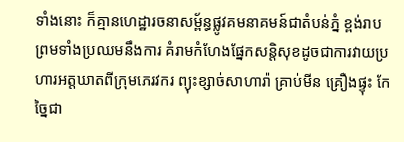ទាំងនោះ ក៏គ្មានហេដ្ឋារចនាសម្ព័ន្ធផ្លូវគមនាគមន៍ជាតំបន់ភ្នំ ខ្ពង់រាប ព្រមទាំងប្រឈមនឹងការ គំរាមកំហែងផ្នែកសន្តិសុខដូចជាការវាយប្រហារអត្តឃាតពីក្រុមភេរវករ ព្យុះខ្សាច់សាហារ៉ា គ្រាប់មីន គ្រឿងផ្ទុះ កែច្នៃជា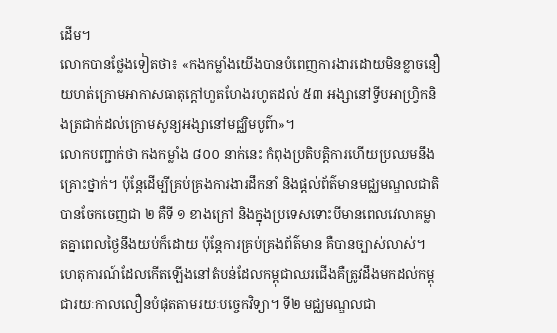ដើម។
លោកបានថ្លែងទៀតថា៖ «កងកម្លាំងយើងបានបំពេញការងារដោយមិនខ្លាចនឿយហត់ក្រោមអាកាសធាតុក្តៅហួតហែងរហូតដល់ ៥៣ អង្សានៅទ្វីបអាហ្វិ្រកនិងត្រជាក់ដល់ក្រោមសូន្យអង្សានៅមជ្ឈិមបូព៌ា»។
លោកបញ្ជាក់ថា កងកម្លាំង ៨០០ នាក់នេះ កំពុងប្រតិបត្ដិការហើយប្រឈមនឹងគ្រោះថ្នាក់។ ប៉ុន្ដែដើម្បីគ្រប់គ្រងការងារដឹកនាំ និងផ្ដល់ព័ត៌មានមជ្ឈមណ្ឌលជាតិ បានចែកចេញជា ២ គឺទី ១ ខាងក្រៅ និងក្នុងប្រទេសទោះបីមានពេលវេលាគម្លាតគ្នាពេលថ្ងៃនឹងយប់ក៏ដោយ ប៉ុន្ដែការគ្រប់គ្រងព័ត៌មាន គឺបានច្បាស់លាស់។ ហេតុការណ៍ដែលកើតឡើងនៅតំបន់ដែលកម្ពុជាឈរជើងគឺត្រូវដឹងមកដល់កម្ពុជារយៈកាលលឿនបំផុតតាមរយៈបច្ចេកវិទ្យា។ ទី២ មជ្ឈមណ្ឌលជា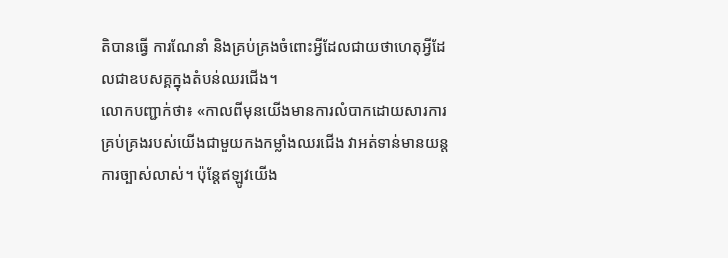តិបានធ្វើ ការណែនាំ និងគ្រប់គ្រងចំពោះអ្វីដែលជាយថាហេតុអ្វីដែលជាឧបសគ្គក្នុងតំបន់ឈរជើង។
លោកបញ្ជាក់ថា៖ «កាលពីមុនយើងមានការលំបាកដោយសារការគ្រប់គ្រងរបស់យើងជាមួយកងកម្លាំងឈរជើង វាអត់ទាន់មានយន្តការច្បាស់លាស់។ ប៉ុន្ដែឥឡូវយើង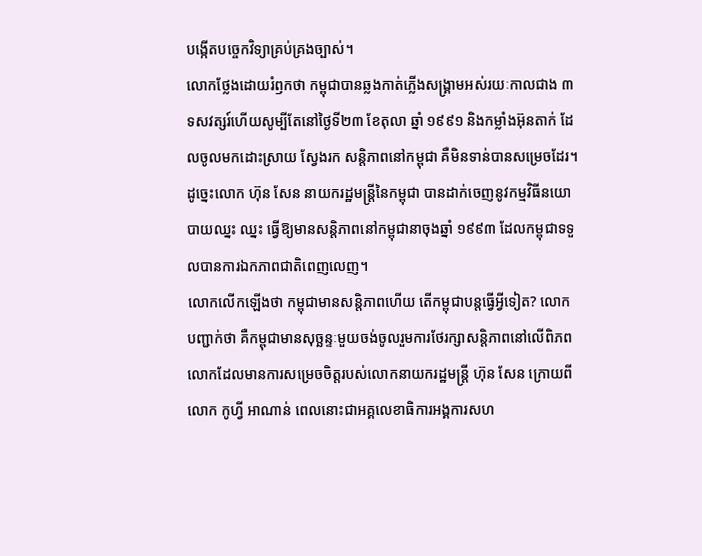បង្កើតបច្ចេកវិទ្យាគ្រប់គ្រងច្បាស់។
លោកថ្លែងដោយរំឭកថា កម្ពុជាបានឆ្លងកាត់ភ្លើងសង្គ្រាមអស់រយៈកាលជាង ៣ ទសវត្សរ៍ហើយសូម្បីតែនៅថ្ងៃទី២៣ ខែតុលា ឆ្នាំ ១៩៩១ និងកម្លាំងអ៊ុនតាក់ ដែលចូលមកដោះស្រាយ ស្វែងរក សន្ដិភាពនៅកម្ពុជា គឺមិនទាន់បានសម្រេចដែរ។ ដូច្នេះលោក ហ៊ុន សែន នាយករដ្ឋមន្ដ្រីនៃកម្ពុជា បានដាក់ចេញនូវកម្មវិធីនយោបាយឈ្នះ ឈ្នះ ធ្វើឱ្យមានសន្ដិភាពនៅកម្ពុជានាចុងឆ្នាំ ១៩៩៣ ដែលកម្ពុជាទទួលបានការឯកភាពជាតិពេញលេញ។
លោកលើកឡើងថា កម្ពុជាមានសន្តិភាពហើយ តើកម្ពុជាបន្តធ្វើអ្វីទៀត? លោកបញ្ជាក់ថា គឺកម្ពុជាមានសុច្ឆន្ទៈមួយចង់ចូលរួមការថែរក្សាសន្ដិភាពនៅលើពិភពលោកដែលមានការសម្រេចចិត្តរបស់លោកនាយករដ្ឋមន្ដ្រី ហ៊ុន សែន ក្រោយពីលោក កូហ្វី អាណាន់ ពេលនោះជាអគ្គលេខាធិការអង្គការសហ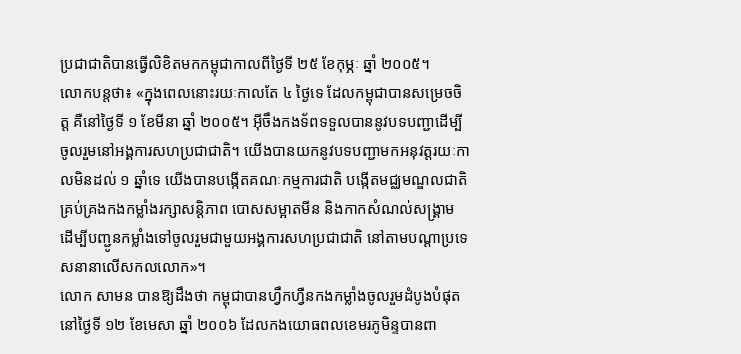ប្រជាជាតិបានធ្វើលិខិតមកកម្ពុជាកាលពីថ្ងៃទី ២៥ ខែកុម្ភៈ ឆ្នាំ ២០០៥។
លោកបន្តថា៖ «ក្នុងពេលនោះរយៈកាលតែ ៤ ថ្ងៃទេ ដែលកម្ពុជាបានសម្រេចចិត្ត គឺនៅថ្ងៃទី ១ ខែមីនា ឆ្នាំ ២០០៥។ អ៊ីចឹងកងទ័ពទទួលបាននូវបទបញ្ជាដើម្បីចូលរួមនៅអង្គការសហប្រជាជាតិ។ យើងបានយកនូវបទបញ្ជាមកអនុវត្តរយៈកាលមិនដល់ ១ ឆ្នាំទេ យើងបានបង្កើតគណៈកម្មការជាតិ បង្កើតមជ្ឈមណ្ឌលជាតិគ្រប់គ្រងកងកម្លាំងរក្សាសន្ដិភាព បោសសម្អាតមីន និងកាកសំណល់សង្គ្រាម ដើម្បីបញ្ជូនកម្លាំងទៅចូលរួមជាមួយអង្គការសហប្រជាជាតិ នៅតាមបណ្ដាប្រទេសនានាលើសកលលោក»។
លោក សាមន បានឱ្យដឹងថា កម្ពុជាបានហ្វឹកហ្វឺនកងកម្លាំងចូលរួមដំបូងបំផុតនៅថ្ងៃទី ១២ ខែមេសា ឆ្នាំ ២០០៦ ដែលកងយោធពលខេមរភូមិន្ទបានពា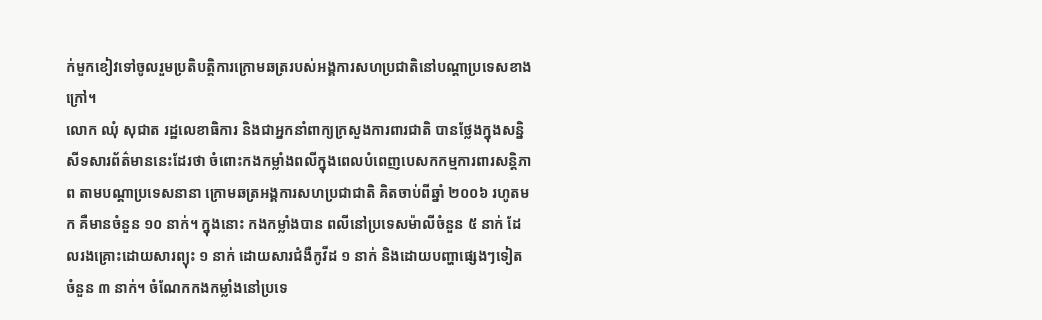ក់មួកខៀវទៅចូលរួមប្រតិបត្ដិការក្រោមឆត្ររបស់អង្គការសហប្រជាតិនៅបណ្ដាប្រទេសខាងក្រៅ។
លោក ឈុំ សុជាត រដ្ឋលេខាធិការ និងជាអ្នកនាំពាក្យក្រសួងការពារជាតិ បានថ្លែងក្នុងសន្និសីទសារព័ត៌មាននេះដែរថា ចំពោះកងកម្លាំងពលីក្នុងពេលបំពេញបេសកកម្មការពារសន្ដិភាព តាមបណ្ដាប្រទេសនានា ក្រោមឆត្រអង្គការសហប្រជាជាតិ គិតចាប់ពីឆ្នាំ ២០០៦ រហូតមក គឺមានចំនួន ១០ នាក់។ ក្នុងនោះ កងកម្លាំងបាន ពលីនៅប្រទេសម៉ាលីចំនួន ៥ នាក់ ដែលរងគ្រោះដោយសារព្យុះ ១ នាក់ ដោយសារជំងឺកូវីដ ១ នាក់ និងដោយបញ្ហាផ្សេងៗទៀតចំនួន ៣ នាក់។ ចំណែកកងកម្លាំងនៅប្រទេ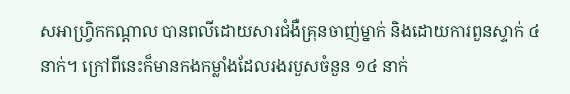សអាហ្វិ្រកកណ្ដាល បានពលីដោយសារជំងឺគ្រុនចាញ់ម្នាក់ និងដោយការពួនស្ទាក់ ៤ នាក់។ ក្រៅពីនេះក៏មានកងកម្លាំងដែលរងរបួសចំនួន ១៤ នាក់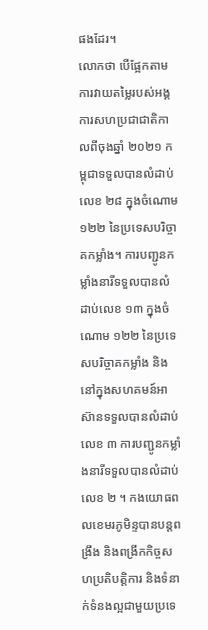ផងដែរ។
លោកថា បើផ្អែកតាមការវាយតម្លៃរបស់អង្គការសហប្រជាជាតិកាលពីចុងឆ្នាំ ២០២១ កម្ពុជាទទួលបានលំដាប់លេខ ២៨ ក្នុងចំណោម ១២២ នៃប្រទេសបរិច្ចាគកម្លាំង។ ការបញ្ជូនកម្លាំងនារីទទួលបានលំដាប់លេខ ១៣ ក្នុងចំណោម ១២២ នៃប្រទេសបរិច្ចាគកម្លាំង និងនៅក្នុងសហគមន៍អាស៊ានទទួលបានលំដាប់លេខ ៣ ការបញ្ជូនកម្លាំងនារីទទួលបានលំដាប់លេខ ២ ។ កងយោធពលខេមរភូមិន្ទបានបន្តពង្រឹង និងពង្រីកកិច្ចសហប្រតិបត្តិការ និងទំនាក់ទំនងល្អជាមួយប្រទេ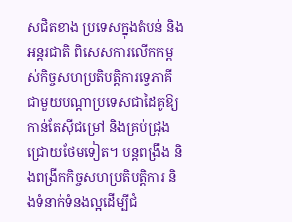សជិតខាង ប្រទេសក្នុងតំបន់ និងអន្តរជាតិ ពិសេសការលើកកម្ពស់កិច្ចសហប្រតិបត្តិការទ្វេភាគីជាមួយបណ្តាប្រទេសជាដៃគូឱ្យកាន់តែស៊ីជម្រៅ និងគ្រប់ជ្រុងជ្រោយថែមទៀត។ បន្តពង្រឹង និងពង្រីកកិច្ចសហប្រតិបត្តិការ និងទំនាក់ទំនងល្អដើម្បីជំ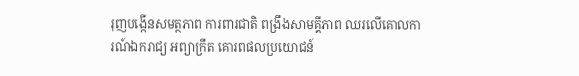រុញបង្កើនសមត្ថភាព ការពារជាតិ ពង្រឹងសាមគ្គីភាព ឈរលើគោលការណ៍ឯករាជ្យ អព្យាក្រឹត គោរពផលប្រយោជន៍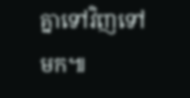គ្នាទៅវិញទៅមក៕